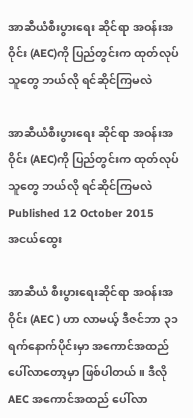အာဆီယံစီးပွားရေး ဆိုင်ရာ အဝန်းအဝိုင်း (AEC)ကို ပြည်တွင်းက ထုတ်လုပ်သူတွေ ဘယ်လို ရင်ဆိုင်ကြမလဲ

အာဆီယံစီးပွားရေး ဆိုင်ရာ အဝန်းအဝိုင်း (AEC)ကို ပြည်တွင်းက ထုတ်လုပ်သူတွေ ဘယ်လို ရင်ဆိုင်ကြမလဲ
Published 12 October 2015
အငယ်ထွေး

အာဆီယံ စီးပွားရေးဆိုင်ရာ အဝန်းအဝိုင်း (AEC ) ဟာ လာမယ့် ဒီဇင်ဘာ ၃၁ ရက်နောက်ပိုင်းမှာ အကောင်အထည် ပေါ်လာတော့မှာ ဖြစ်ပါတယ်။ ဒီလို AEC အကောင်အထည် ပေါ်လာ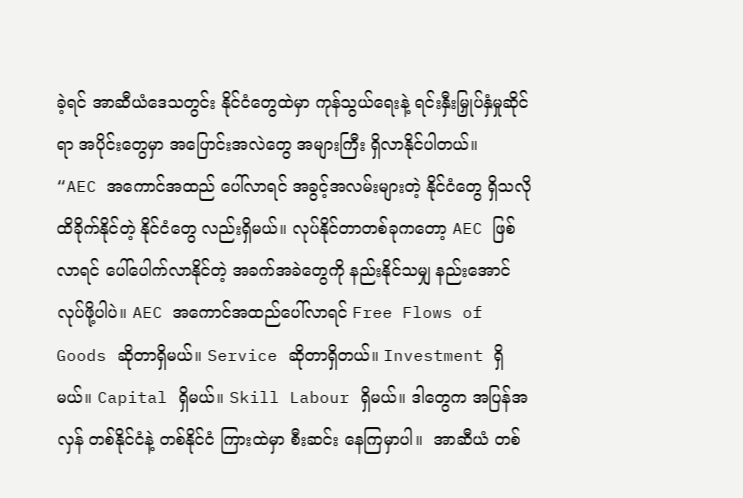ခဲ့ရင် အာဆီယံဒေသတွင်း နိုင်ငံတွေထဲမှာ ကုန်သွယ်ရေးနဲ့ ရင်းနှီးမြှုပ်နှံမှုဆိုင်ရာ အပိုင်းတွေမှာ အပြောင်းအလဲတွေ အများကြီး ရှိလာနိုင်ပါတယ်။
“AEC အကောင်အထည် ပေါ်လာရင် အခွင့်အလမ်းများတဲ့ နိုင်ငံတွေ ရှိသလို ထိခိုက်နိုင်တဲ့ နိုင်ငံတွေ လည်းရှိမယ်။ လုပ်နိုင်တာတစ်ခုကတော့ AEC ဖြစ်လာရင် ပေါ်ပေါက်လာနိုင်တဲ့ အခက်အခဲတွေကို နည်းနိုင်သမျှ နည်းအောင် လုပ်ဖို့ပါပဲ။ AEC အကောင်အထည်ပေါ်လာရင် Free Flows of Goods ဆိုတာရှိမယ်။ Service ဆိုတာရှိတယ်။ Investment ရှိမယ်။ Capital ရှိမယ်။ Skill Labour ရှိမယ်။ ဒါတွေက အပြန်အလှန် တစ်နိုင်ငံနဲ့ တစ်နိုင်ငံ ကြားထဲမှာ စီးဆင်း နေကြမှာပါ။  အာဆီယံ တစ်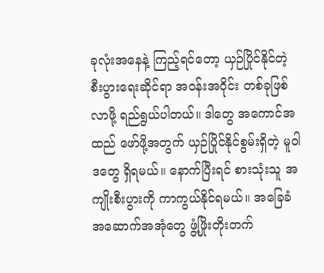ခုလုံးအနေနဲ့ ကြည့်ရင်တော့ ယှဉ်ပြိုင်နိုင်တဲ့ စီးပွားရေးဆိုင်ရာ အဝန်းအဝိုင်း တစ်ခုဖြစ်လာဖို့ ရည်ရွယ်ပါတယ်။ ဒါတွေ အကောင်အထည် ဖော်ဖို့အတွက် ယှဉ်ပြိုင်နိုင်စွမ်းရှိတဲ့ မူဝါဒတွေ ရှိရမယ်။ နောက်ပြီးရင် စားသုံးသူ အကျိုးစီးပွားကို ကာကွယ်နိုင်ရမယ်။ အခြေခံ အဆောက်အအုံတွေ ဖွံ့ဖြိုးတိုးတက်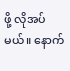ဖို့ လိုအပ်မယ်။ နောက်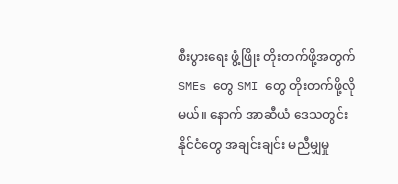စီးပွားရေး ဖွံ့ဖြိုး တိုးတက်ဖို့အတွက် SMEs တွေ SMI တွေ တိုးတက်ဖို့လိုမယ်။ နောက် အာဆီယံ ဒေသတွင်း နိုင်ငံတွေ အချင်းချင်း မညီမျှမှု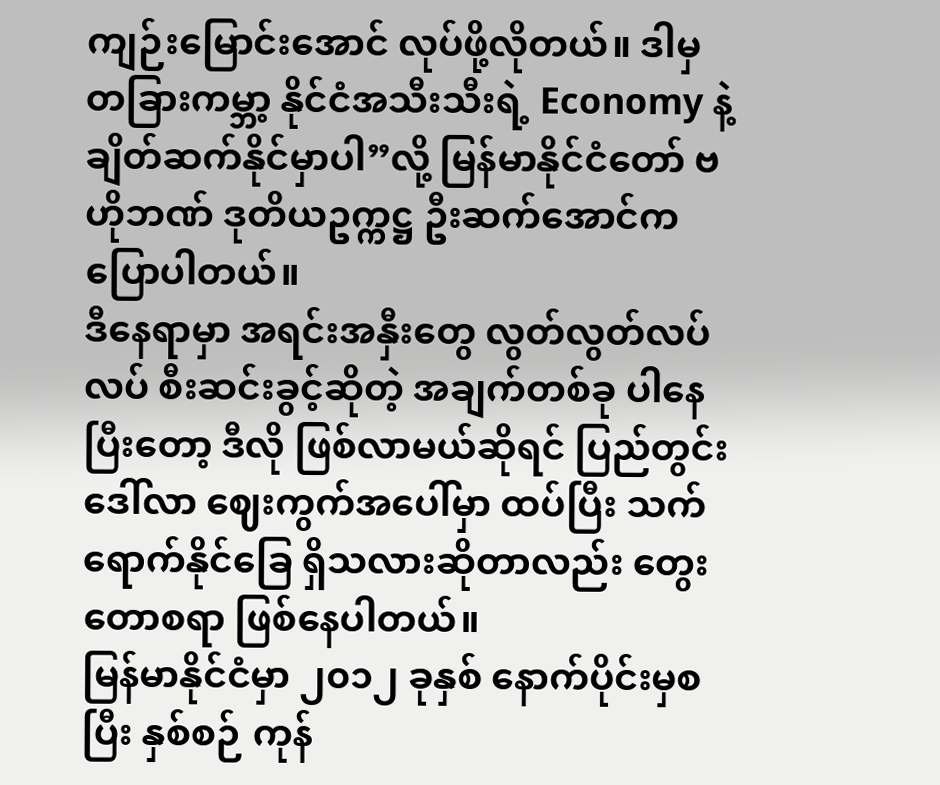ကျဉ်းမြောင်းအောင် လုပ်ဖို့လိုတယ်။ ဒါမှ တခြားကမ္ဘာ့ နိုင်ငံအသီးသီးရဲ့ Economy နဲ့ ချိတ်ဆက်နိုင်မှာပါ”လို့ မြန်မာနိုင်ငံတော် ဗဟိုဘဏ် ဒုတိယဥက္ကဋ္ဌ ဦးဆက်အောင်က ပြောပါတယ်။
ဒီနေရာမှာ အရင်းအနှီးတွေ လွတ်လွတ်လပ်လပ် စီးဆင်းခွင့်ဆိုတဲ့ အချက်တစ်ခု ပါနေပြီးတော့ ဒီလို ဖြစ်လာမယ်ဆိုရင် ပြည်တွင်း ဒေါ်လာ ဈေးကွက်အပေါ်မှာ ထပ်ပြီး သက်ရောက်နိုင်ခြေ ရှိသလားဆိုတာလည်း တွေးတောစရာ ဖြစ်နေပါတယ်။
မြန်မာနိုင်ငံမှာ ၂၀၁၂ ခုနှစ် နောက်ပိုင်းမှစပြီး နှစ်စဉ် ကုန်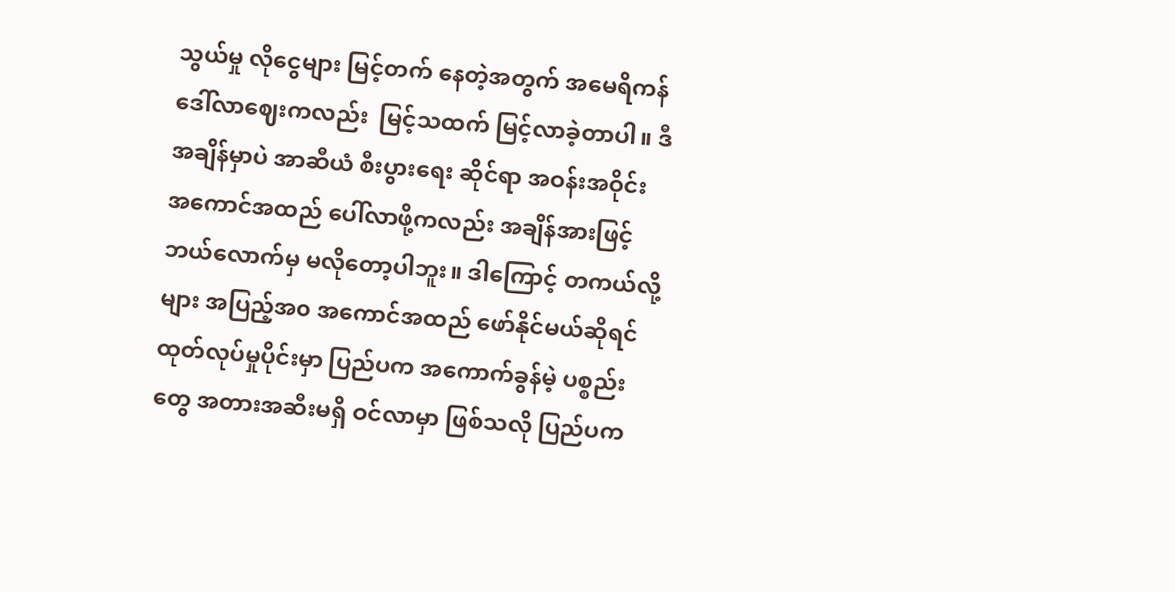သွယ်မှု လိုငွေများ မြင့်တက် နေတဲ့အတွက် အမေရိကန် ဒေါ်လာဈေးကလည်း  မြင့်သထက် မြင့်လာခဲ့တာပါ။ ဒီအချိန်မှာပဲ အာဆီယံ စီးပွားရေး ဆိုင်ရာ အဝန်းအဝိုင်း အကောင်အထည် ပေါ်လာဖို့ကလည်း အချိန်အားဖြင့် ဘယ်လောက်မှ မလိုတော့ပါဘူး။ ဒါကြောင့် တကယ်လို့များ အပြည့်အ၀ အကောင်အထည် ဖော်နိုင်မယ်ဆိုရင် ထုတ်လုပ်မှုပိုင်းမှာ ပြည်ပက အကောက်ခွန်မဲ့ ပစ္စည်းတွေ အတားအဆီးမရှိ ဝင်လာမှာ ဖြစ်သလို ပြည်ပက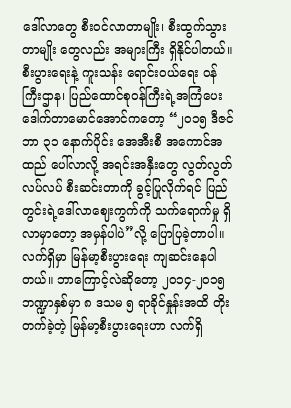ဒေါ်လာတွေ စီးဝင်လာတာမျိုး၊ စီးထွက်သွားတာမျိုး တွေလည်း အများကြီး ရှိနိုင်ပါတယ်။
စီးပွားရေးနဲ့ ကူးသန်း ရောင်းဝယ်ရေး ဝန်ကြီးဌာန၊ ပြည်ထောင်စုဝန်ကြီးရဲ့အကြံပေး ဒေါက်တာမောင်အောင်ကတော့ “၂၀၁၅ ဒီဇင်ဘာ ၃၁ နောက်ပိုင်း အေအီးစီ အကောင်အထည် ပေါ်လာလို့ အရင်းအနှီးတွေ လွတ်လွတ်လပ်လပ် စီးဆင်းတာကို ခွင့်ပြုလိုက်ရင် ပြည်တွင်းရဲ့ဒေါ်လာဈေးကွက်ကို သက်ရောက်မှု ရှိလာမှာတော့ အမှန်ပါပဲ”လို့ ပြောပြခဲ့တာပါ။
လက်ရှိမှာ မြန်မာ့စီးပွားရေး ကျဆင်းနေပါတယ်။ ဘာကြောင့်လဲဆိုတော့ ၂၀၁၄-၂၀၁၅ ဘဏ္ဍာနှစ်မှာ ၈ ဒသမ ၅ ရာခိုင်နှုန်းအထိ တိုးတက်ခဲ့တဲ့ မြန်မာ့စီးပွားရေးဟာ လက်ရှိ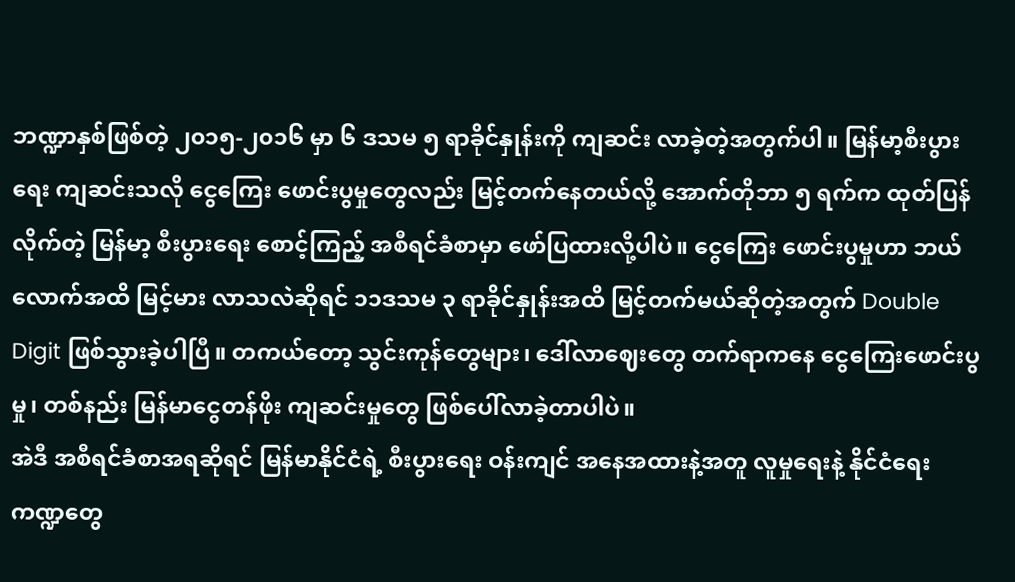ဘဏ္ဍာနှစ်ဖြစ်တဲ့ ၂၀၁၅-၂၀၁၆ မှာ ၆ ဒသမ ၅ ရာခိုင်နှုန်းကို ကျဆင်း လာခဲ့တဲ့အတွက်ပါ။ မြန်မာ့စီးပွားရေး ကျဆင်းသလို ငွေကြေး ဖောင်းပွမှုတွေလည်း မြင့်တက်နေတယ်လို့ အောက်တိုဘာ ၅ ရက်က ထုတ်ပြန်လိုက်တဲ့ မြန်မာ့ စီးပွားရေး စောင့်ကြည့် အစီရင်ခံစာမှာ ဖော်ပြထားလို့ပါပဲ။ ငွေကြေး ဖောင်းပွမှုဟာ ဘယ်လောက်အထိ မြင့်မား လာသလဲဆိုရင် ၁၁ဒသမ ၃ ရာခိုင်နှုန်းအထိ မြင့်တက်မယ်ဆိုတဲ့အတွက် Double Digit ဖြစ်သွားခဲ့ပါပြီ။ တကယ်တော့ သွင်းကုန်တွေများ၊ ဒေါ်လာဈေးတွေ တက်ရာကနေ ငွေကြေးဖောင်းပွမှု၊ တစ်နည်း မြန်မာငွေတန်ဖိုး ကျဆင်းမှုတွေ ဖြစ်ပေါ်လာခဲ့တာပါပဲ။
အဲဒီ အစီရင်ခံစာအရဆိုရင် မြန်မာနိုင်ငံရဲ့ စီးပွားရေး ဝန်းကျင် အနေအထားနဲ့အတူ လူမှုရေးနဲ့ နိုင်ငံရေး ကဏ္ဍတွေ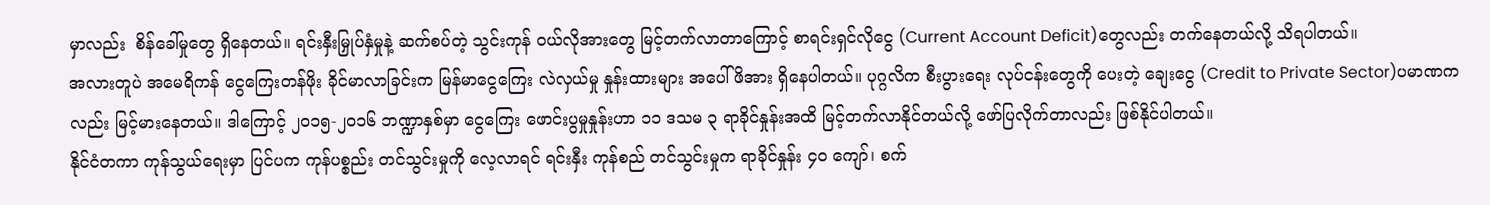မှာလည်း  စိန်ခေါ်မှုတွေ ရှိနေတယ်။ ရင်းနှီးမြှုပ်နှံမှုနဲ့ ဆက်စပ်တဲ့ သွင်းကုန် ဝယ်လိုအားတွေ မြင့်တက်လာတာကြောင့် စာရင်းရှင်လိုငွေ (Current Account Deficit)တွေလည်း တက်နေတယ်လို့ သိရပါတယ်။
အလားတူပဲ အမေရိကန် ငွေကြေးတန်ဖိုး ခိုင်မာလာခြင်းက မြန်မာငွေကြေး လဲလှယ်မှု နှုန်းထားများ အပေါ် ဖိအား ရှိနေပါတယ်။ ပုဂ္ဂလိက စီးပွားရေး လုပ်ငန်းတွေကို ပေးတဲ့ ချေးငွေ (Credit to Private Sector)ပမာဏကလည်း မြင့်မားနေတယ်။ ဒါကြောင့် ၂၀၁၅-၂၀၁၆ ဘဏ္ဍာနှစ်မှာ ငွေကြေး ဖောင်းပွမှုနှုန်းဟာ ၁၁ ဒသမ ၃ ရာခိုင်နှုန်းအထိ မြင့်တက်လာနိုင်တယ်လို့ ဖော်ပြလိုက်တာလည်း ဖြစ်နိုင်ပါတယ်။
နိုင်ငံတကာ ကုန်သွယ်ရေးမှာ ပြင်ပက ကုန်ပစ္စည်း တင်သွင်းမှုကို လေ့လာရင် ရင်းနှီး ကုန်စည် တင်သွင်းမှုက ရာခိုင်နှုန်း ၄၀ ကျော်၊ စက်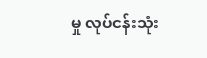မှု လုပ်ငန်းသုံး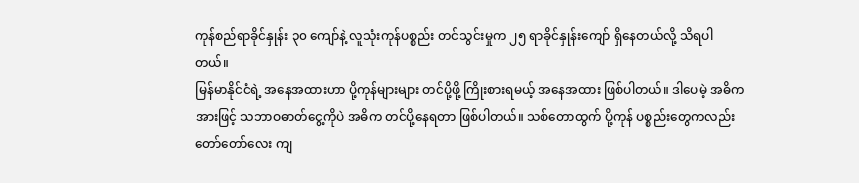ကုန်စည်ရာခိုင်နှုန်း ၃၀ ကျော်နဲ့ လူသုံးကုန်ပစ္စည်း တင်သွင်းမှုက ၂၅ ရာခိုင်နှုန်းကျော် ရှိနေတယ်လို့ သိရပါတယ်။
မြန်မာနိုင်ငံရဲ့ အနေအထားဟာ ပို့ကုန်များများ တင်ပို့ဖို့ ကြိုးစားရမယ့် အနေအထား ဖြစ်ပါတယ်။ ဒါပေမဲ့ အဓိကအားဖြင့် သဘာဝဓာတ်ငွေ့ကိုပဲ အဓိက တင်ပို့နေရတာ ဖြစ်ပါတယ်။ သစ်တောထွက် ပို့ကုန် ပစ္စည်းတွေကလည်း တော်တော်လေး ကျ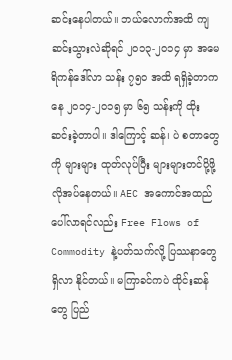ဆင်းနေပါတယ်။ ဘယ်လောက်အထိ ကျဆင်းသွားလဲဆိုရင် ၂၀၁၃-၂၀၁၄ မှာ အမေရိကန်ဒေါ်လာ သန်း ၇၅၀ အထိ ရရှိခဲ့တာကနေ ၂၀၁၄-၂၀၁၅ မှာ ၆၅ သန်းကို ထိုးဆင်းခဲ့တာပါ။ ဒါကြောင့် ဆန်၊ ပဲ စတာတွေကို များများ ထုတ်လုပ်ပြီး များများတင်ပို့ဖို့ လိုအပ်နေတယ်။ AEC အကောင်အထည် ပေါ်လာရင်လည်း Free Flows of Commodity နဲ့ပတ်သက်လို့ ပြဿနာတွေ ရှိလာ နိုင်တယ်။ မကြာခင်ကပဲ ထိုင်းဆန်တွေ ပြည်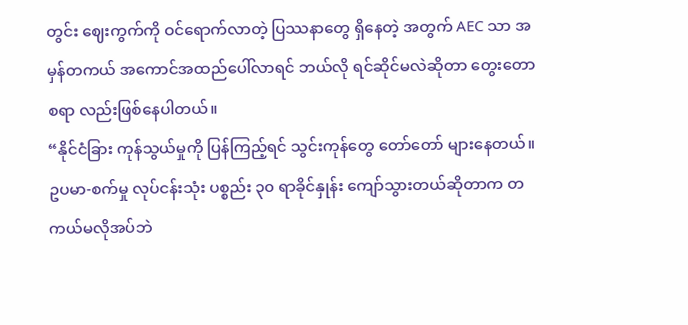တွင်း ဈေးကွက်ကို ဝင်ရောက်လာတဲ့ ပြဿနာတွေ ရှိနေတဲ့ အတွက် AEC သာ အမှန်တကယ် အကောင်အထည်ပေါ်လာရင် ဘယ်လို ရင်ဆိုင်မလဲဆိုတာ တွေးတောစရာ လည်းဖြစ်နေပါတယ်။
“နိုင်ငံခြား ကုန်သွယ်မှုကို ပြန်ကြည့်ရင် သွင်းကုန်တွေ တော်တော် များနေတယ်။ ဥပမာ-စက်မှု လုပ်ငန်းသုံး ပစ္စည်း ၃၀ ရာခိုင်နှုန်း ကျော်သွားတယ်ဆိုတာက တကယ်မလိုအပ်ဘဲ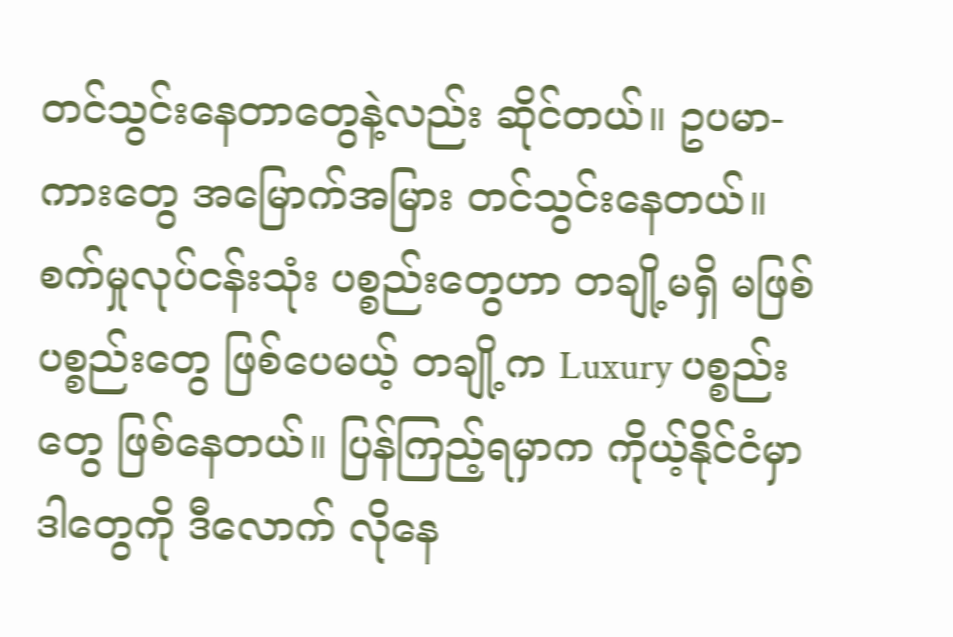တင်သွင်းနေတာတွေနဲ့လည်း ဆိုင်တယ်။ ဥပမာ-ကားတွေ အမြောက်အမြား တင်သွင်းနေတယ်။ စက်မှုလုပ်ငန်းသုံး ပစ္စည်းတွေဟာ တချို့မရှိ မဖြစ် ပစ္စည်းတွေ ဖြစ်ပေမယ့် တချို့က Luxury ပစ္စည်းတွေ ဖြစ်နေတယ်။ ပြန်ကြည့်ရမှာက ကိုယ့်နိုင်ငံမှာ ဒါတွေကို ဒီလောက် လိုနေ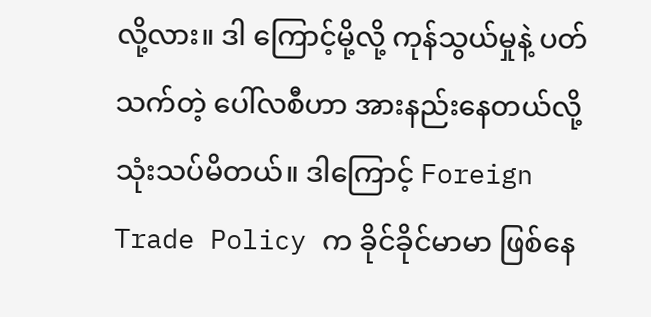လို့လား။ ဒါ ကြောင့်မို့လို့ ကုန်သွယ်မှုနဲ့ ပတ်သက်တဲ့ ပေါ်လစီဟာ အားနည်းနေတယ်လို့ သုံးသပ်မိတယ်။ ဒါကြောင့် Foreign Trade Policy က ခိုင်ခိုင်မာမာ ဖြစ်နေ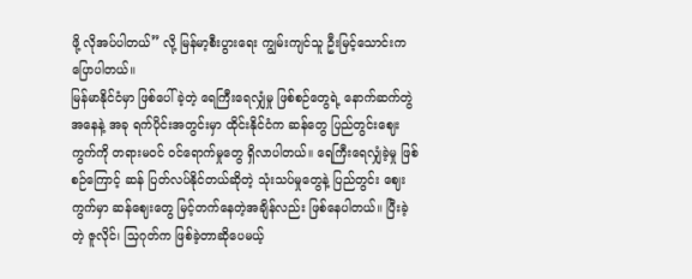ဖို့ လိုအပ်ပါတယ်” လို့ မြန်မာ့စီးပွားရေး ကျွမ်းကျင်သူ ဦးမြင့်သောင်းက ပြောပါတယ်။
မြန်မာနိုင်ငံမှာ ဖြစ်ပေါ်ခဲ့တဲ့ ရေကြီးရေလျှံမှု ဖြစ်စဉ်တွေရဲ့ နောက်ဆက်တွဲ အနေနဲ့ အခု ရက်ပိုင်းအတွင်းမှာ ထိုင်းနိုင်ငံက ဆန်တွေ ပြည်တွင်းဈေးကွက်ကို တရားမဝင် ဝင်ရောက်မှုတွေ ရှိလာပါတယ်။ ရေကြီးရေလျှံခဲ့မှု ဖြစ်စဉ်ကြောင့် ဆန် ပြတ်လပ်နိုင်တယ်ဆိုတဲ့ သုံးသပ်မှုတွေနဲ့ ပြည်တွင်း ဈေးကွက်မှာ ဆန်ဈေးတွေ မြင့်တက်နေတဲ့အချိန်လည်း ဖြစ်နေပါတယ်။ ပြီးခဲ့တဲ့ ဇူလိုင်၊ သြဂုတ်က ဖြစ်ခဲ့တာဆိုပေမယ့်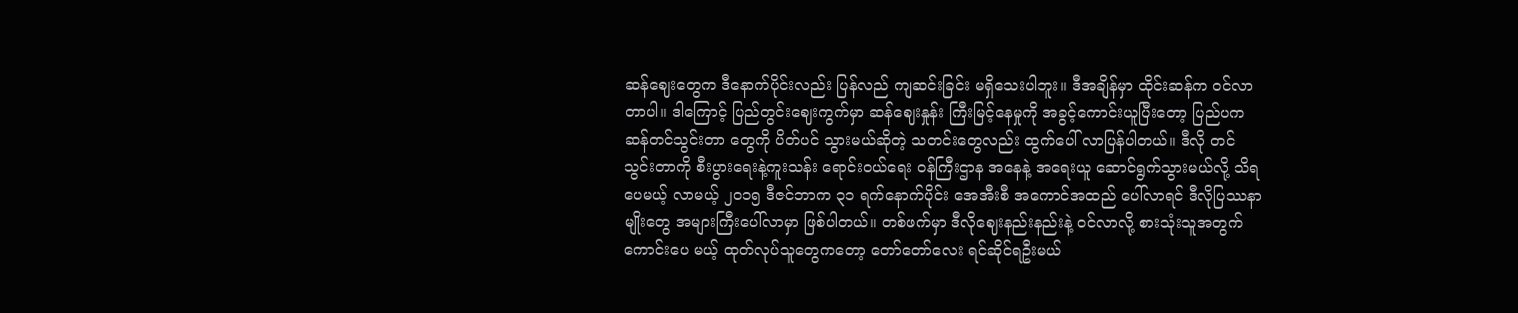ဆန်ဈေးတွေက ဒီနောက်ပိုင်းလည်း ပြန်လည် ကျဆင်းခြင်း မရှိသေးပါဘူး။ ဒီအချိန်မှာ ထိုင်းဆန်က ဝင်လာတာပါ။ ဒါကြောင့် ပြည်တွင်းဈေးကွက်မှာ ဆန်ဈေးနှုန်း ကြီးမြင့်နေမှုကို အခွင့်ကောင်းယူပြီးတော့ ပြည်ပက ဆန်တင်သွင်းတာ တွေကို ပိတ်ပင် သွားမယ်ဆိုတဲ့ သတင်းတွေလည်း ထွက်ပေါ် လာပြန်ပါတယ်။ ဒီလို တင်သွင်းတာကို စီးပွားရေးနဲ့ကူးသန်း ရောင်းဝယ်ရေး ဝန်ကြီးဌာန အနေနဲ့ အရေးယူ ဆောင်ရွက်သွားမယ်လို့ သိရပေမယ့် လာမယ့် ၂၀၁၅ ဒီဇင်ဘာက ၃၁ ရက်နောက်ပိုင်း အေအီးစီ အကောင်အထည် ပေါ်လာရင် ဒီလိုပြဿနာမျိုးတွေ အများကြီးပေါ်လာမှာ ဖြစ်ပါတယ်။ တစ်ဖက်မှာ ဒီလိုဈေးနည်းနည်းနဲ့ ဝင်လာလို့ စားသုံးသူအတွက် ကောင်းပေ မယ့် ထုတ်လုပ်သူတွေကတော့ တော်တော်လေး ရင်ဆိုင်ရဦးမယ်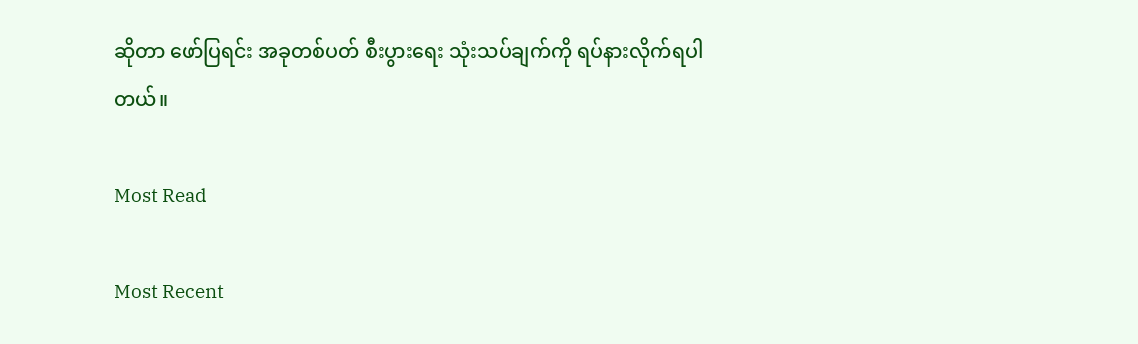ဆိုတာ ဖော်ပြရင်း အခုတစ်ပတ် စီးပွားရေး သုံးသပ်ချက်ကို ရပ်နားလိုက်ရပါတယ်။

Most Read

Most Recent